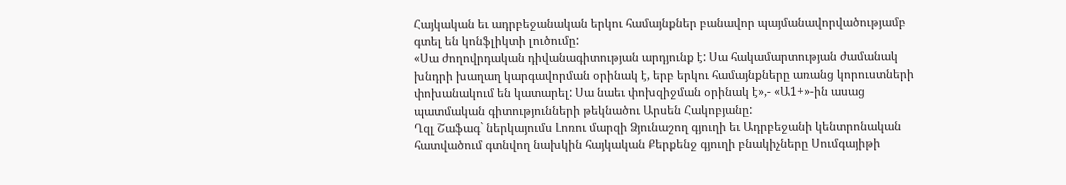Հայկական եւ ադրբեջանական երկու համայնքներ բանավոր պայմանավորվածությամբ գտել են կոնֆլիկտի լուծումը:
«Սա ժողովրդական դիվանագիտության արդյունք է: Սա հակամարտության ժամանակ խնդրի խաղաղ կարգավորման օրինակ է, երբ երկու համայնքները առանց կորուստների փոխանակում են կատարել: Սա նաեւ փոխզիջման օրինակ է»,- «Ա1+»-ին ասաց պատմական գիտությունների թեկնածու Արսեն Հակոբյանը:
Ղզլ Շաֆագ` ներկայումս Լոռու մարզի Ձյունաշող գյուղի եւ Ադրբեջանի կենտրոնական հատվածում գտնվող նախկին հայկական Քերքենջ գյուղի բնակիչները Սումգայիթի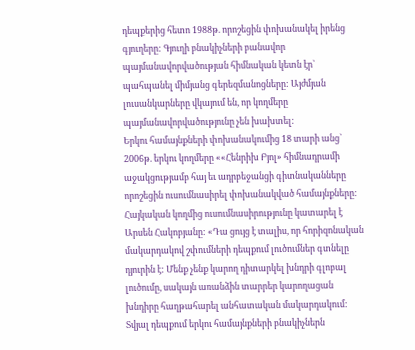դեպքերից հետո 1988թ. որոշեցին փոխանակել իրենց գյուղերը: Գյուղի բնակիչների բանավոր պայմանավորվածության հիմնական կետն էր` պահպանել միմյանց գերեզմանոցները: Այժմյան լուսանկարները վկայում են, որ կողմերը պայմանավորվածությունը չեն խախտել:
Երկու համայնքների փոխանակումից 18 տարի անց` 2006թ. երկու կողմերը ««Հենրիխ Բյոլ» հիմնադրամի աջակցությամբ հայ եւ ադրբեջանցի գիտնականները որոշեցին ուսումնասիրել փոխանակված համայնքները: Հայկական կողմից ուսումնասիրությունը կատարել է Արսեն Հակոբյանը: «Դա ցույց է տալիս, որ հորիզոնական մակարդակով շփումների դեպքում լուծումներ գտնելը դյուրին է: Մենք չենք կարող դիտարկել խնդրի գլոբալ լուծումը, սակայն առանձին տարրեր կարողացան խնդիրը հաղթահարել անհատական մակարդակում: Տվյալ դեպքում երկու համայնքների բնակիչներն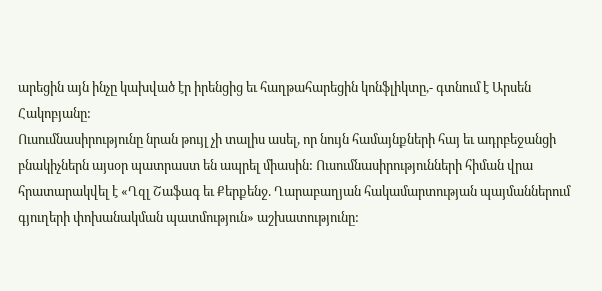արեցին այն ինչը կախված էր իրենցից եւ հաղթահարեցին կոնֆլիկտը,- գտնում է Արսեն Հակոբյանը:
Ուսումնասիրությունը նրան թույլ չի տալիս ասել, որ նույն համայնքների հայ եւ ադրբեջանցի բնակիչներն այսօր պատրաստ են ապրել միասին: Ուսումնասիրությունների հիման վրա հրատարակվել է «Ղզլ Շաֆագ եւ Քերքենջ. Ղարաբաղյան հակամարտության պայմաններում գյուղերի փոխանակման պատմություն» աշխատությունը: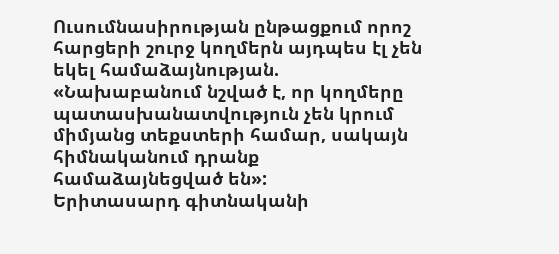Ուսումնասիրության ընթացքում որոշ հարցերի շուրջ կողմերն այդպես էլ չեն եկել համաձայնության. «Նախաբանում նշված է, որ կողմերը պատասխանատվություն չեն կրում միմյանց տեքստերի համար, սակայն հիմնականում դրանք համաձայնեցված են»:
Երիտասարդ գիտնականի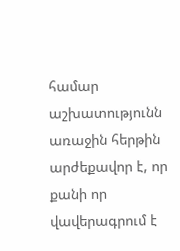համար աշխատությունն առաջին հերթին արժեքավոր է, որ քանի որ վավերագրում է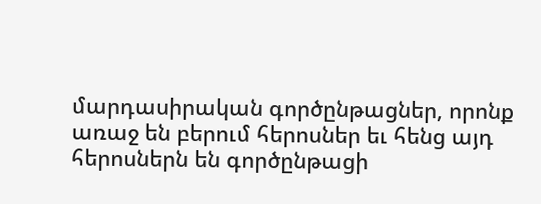մարդասիրական գործընթացներ, որոնք առաջ են բերում հերոսներ եւ հենց այդ հերոսներն են գործընթացի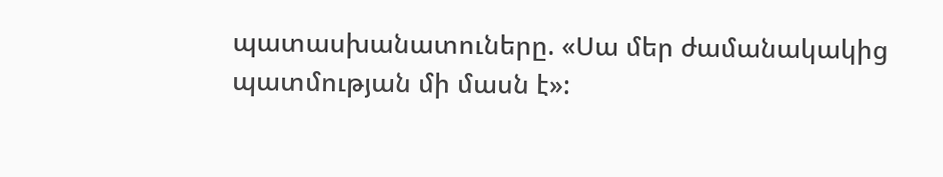պատասխանատուները. «Սա մեր ժամանակակից պատմության մի մասն է»: